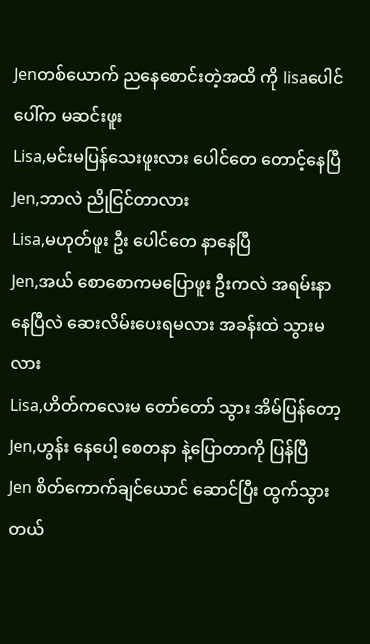Jenတစ်ယောက် ညနေစောင်းတဲ့အထိ ကို lisaပေါင်ပေါ်က မဆင်းဖူး
Lisa,မင်းမပြန်သေးဖူးလား ပေါင်တေ တောင့်နေပြီ
Jen,ဘာလဲ ညိုငြင်တာလား
Lisa,မဟုတ်ဖူး ဦး ပေါင်တေ နာနေပြီ
Jen,အယ် စောစောကမပြောဖူး ဦးကလဲ အရမ်းနာနေပြီလဲ ဆေးလိမ်းပေးရမလား အခန်းထဲ သွားမလား
Lisa,ဟိတ်ကလေးမ တော်တော် သွား အိမ်ပြန်တော့
Jen,ဟွန်း နေပေါ့ စေတနာ နဲ့ပြောတာကို ပြန်ပြီ
Jen စိတ်ကောက်ချင်ယောင် ဆောင်ပြီး ထွက်သွားတယ်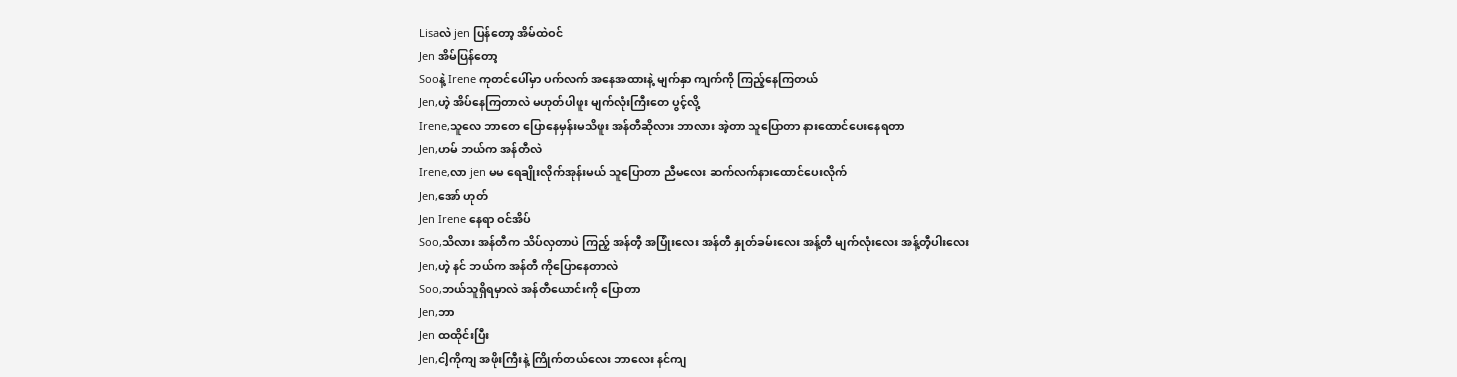Lisaလဲ jen ပြန်တော့ အိမ်ထဲဝင်
Jen အိမ်ပြန်တော့
Sooနဲ့ Irene ကုတင်ပေါ်မှာ ပက်လက် အနေအထားနဲ့ မျက်နှာ ကျက်ကို ကြည့်နေကြတယ်
Jen,ဟဲ့ အိပ်နေကြတာလဲ မဟုတ်ပါဖူး မျက်လုံးကြီးတေ ပွင့်လို့
Irene,သူလေ ဘာတေ ပြောနေမှန်းမသိဖူး အန်တီဆိုလား ဘာလား အဲ့တာ သူပြောတာ နားထောင်ပေးနေရတာ
Jen,ဟမ် ဘယ်က အန်တီလဲ
Irene,လာ jen မမ ရေချိုးလိုက်အုန်းမယ် သူပြောတာ ညီမလေး ဆက်လက်နားထောင်ပေးလိုက်
Jen,အော် ဟုတ်
Jen Irene နေရာ ဝင်အိပ်
Soo,သိလား အန်တီက သိပ်လှတာပဲ ကြည့် အန်တီ့ အပြုံးလေး အန်တီ နှုတ်ခမ်းလေး အန့်တီ မျက်လုံးလေး အန့်တီ့ပါးလေး
Jen,ဟဲ့ နင် ဘယ်က အန်တီ ကိုပြောနေတာလဲ
Soo,ဘယ်သူရှိရမှာလဲ အန်တီယောင်းကို ပြောတာ
Jen,ဘာ
Jen ထထိုင်းပြီး
Jen,ငါ့ကိုကျ အဖိုးကြီးနဲ့ ကြိုက်တယ်လေး ဘာလေး နင်ကျ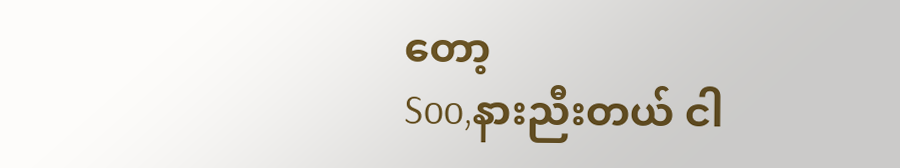တော့
Soo,နားညီးတယ် ငါ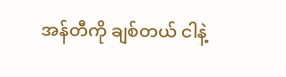အန်တီကို ချစ်တယ် ငါနဲ့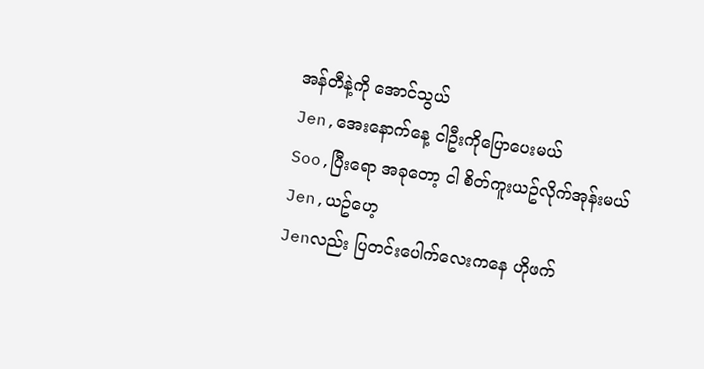အန်တီနဲ့ကို အောင်သွယ်
Jen,အေးနောက်နေ့ ငါဦးကိုပြောပေးမယ်
Soo,ပြီးရော အခုတော့ ငါ စိတ်ကူးယဥ်လိုက်အုန်းမယ်
Jen,ယဥ်ဟေ့
Jenလည်း ပြတင်းပေါက်လေးကနေ ဟိုဖက်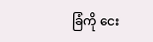ခြံကို ငေး